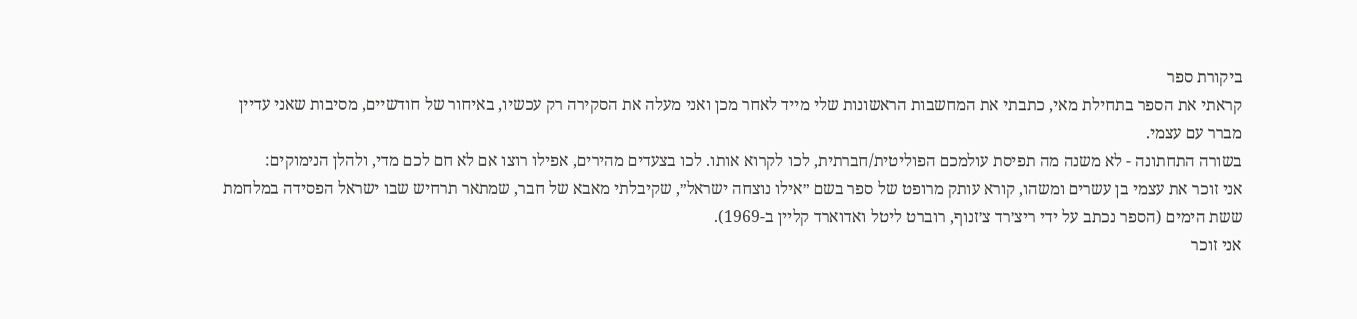ביקורת ספר
קראתי את הספר בתחילת מאי, כתבתי את המחשבות הראשונות שלי מייד לאחר מכן ואני מעלה את הסקירה רק עכשיו, באיחור של חודשיים, מסיבות שאני עדיין מברר עם עצמי.
בשורה התחתונה - לא משנה מה תפיסת עולמכם הפוליטית/חברתית, לכו לקרוא אותו. לכו בצעדים מהירים, אפילו רוצו אם לא חם לכם מדי, ולהלן הנימוקים:
אני זוכר את עצמי בן עשרים ומשהו, קורא עותק מרופט של ספר בשם ״אילו נוצחה ישראל״, שקיבלתי מאבא של חבר, שמתאר תרחיש שבו ישראל הפסידה במלחמת ששת הימים (הספר נכתב על ידי ריצ׳רד צ׳זנוף, רוברט ליטל ואדוארד קליין ב-1969).
אני זוכר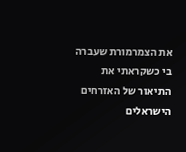את הצמרמורת שעברה בי כשקראתי את התיאור של האזרחים הישראלים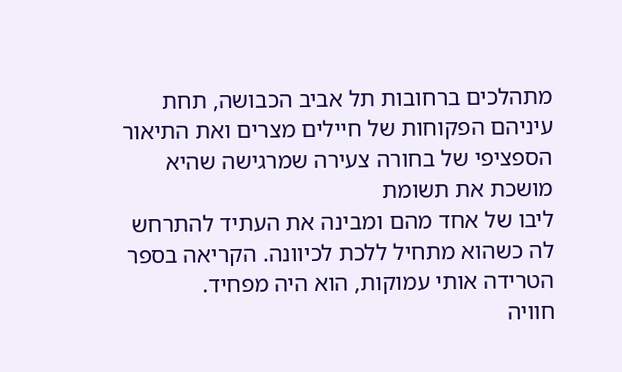מתהלכים ברחובות תל אביב הכבושה, תחת עיניהם הפקוחות של חיילים מצרים ואת התיאור הספציפי של בחורה צעירה שמרגישה שהיא מושכת את תשומת
ליבו של אחד מהם ומבינה את העתיד להתרחש לה כשהוא מתחיל ללכת לכיוונה. הקריאה בספר הטרידה אותי עמוקות, הוא היה מפחיד.
חוויה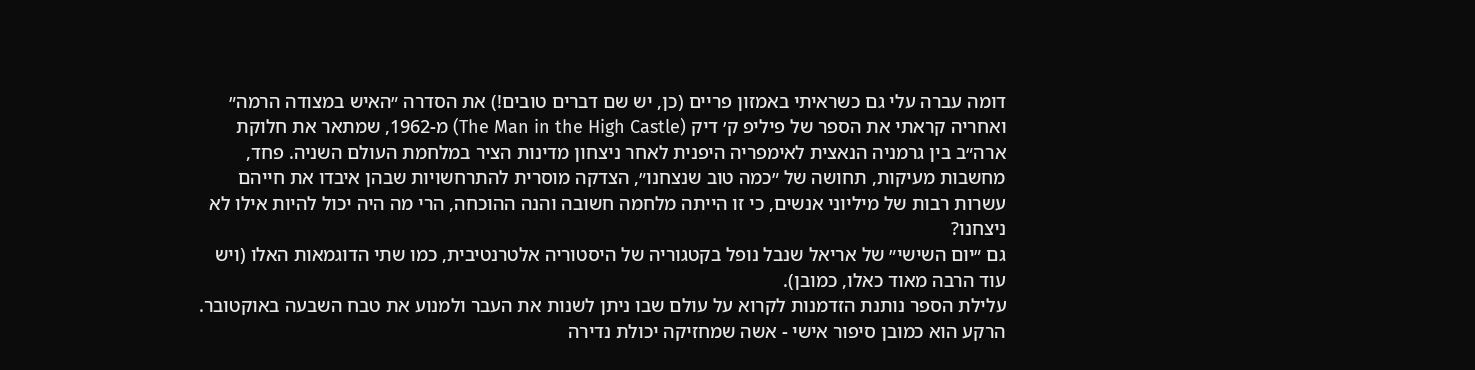דומה עברה עלי גם כשראיתי באמזון פריים (כן, יש שם דברים טובים!) את הסדרה ״האיש במצודה הרמה״ ואחריה קראתי את הספר של פיליפ ק׳ דיק (The Man in the High Castle) מ-1962, שמתאר את חלוקת ארה״ב בין גרמניה הנאצית לאימפריה היפנית לאחר ניצחון מדינות הציר במלחמת העולם השניה. פחד, מחשבות מעיקות, תחושה של ״כמה טוב שנצחנו״, הצדקה מוסרית להתרחשויות שבהן איבדו את חייהם עשרות רבות של מיליוני אנשים, כי זו הייתה מלחמה חשובה והנה ההוכחה, הרי מה היה יכול להיות אילו לא ניצחנו?
גם ״יום השישי״ של אריאל שנבל נופל בקטגוריה של היסטוריה אלטרנטיבית, כמו שתי הדוגמאות האלו (ויש עוד הרבה מאוד כאלו, כמובן).
עלילת הספר נותנת הזדמנות לקרוא על עולם שבו ניתן לשנות את העבר ולמנוע את טבח השבעה באוקטובר. הרקע הוא כמובן סיפור אישי - אשה שמחזיקה יכולת נדירה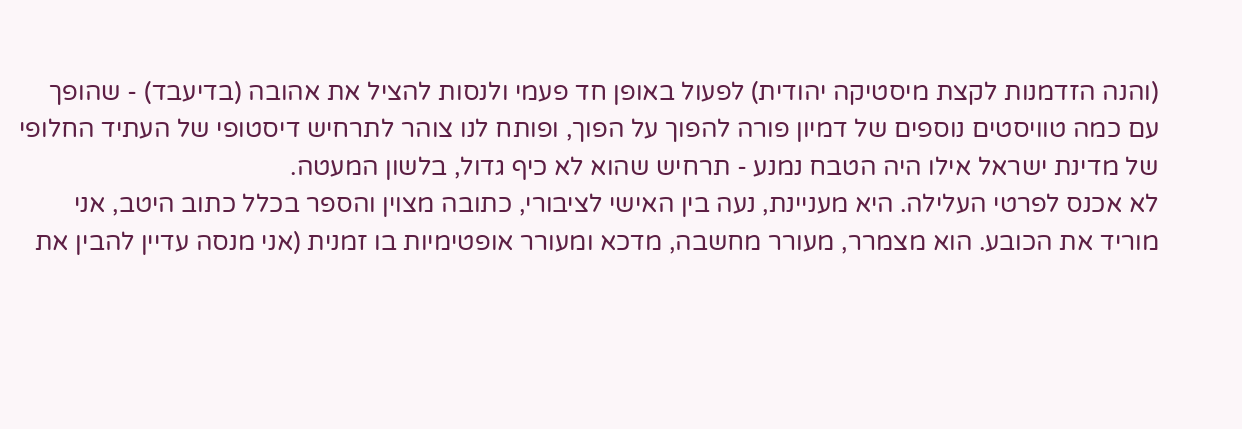(והנה הזדמנות לקצת מיסטיקה יהודית) לפעול באופן חד פעמי ולנסות להציל את אהובה (בדיעבד) - שהופך עם כמה טוויסטים נוספים של דמיון פורה להפוך על הפוך, ופותח לנו צוהר לתרחיש דיסטופי של העתיד החלופי של מדינת ישראל אילו היה הטבח נמנע - תרחיש שהוא לא כיף גדול, בלשון המעטה.
לא אכנס לפרטי העלילה. היא מעניינת, נעה בין האישי לציבורי, כתובה מצוין והספר בכלל כתוב היטב, אני מוריד את הכובע. הוא מצמרר, מעורר מחשבה, מדכא ומעורר אופטימיות בו זמנית (אני מנסה עדיין להבין את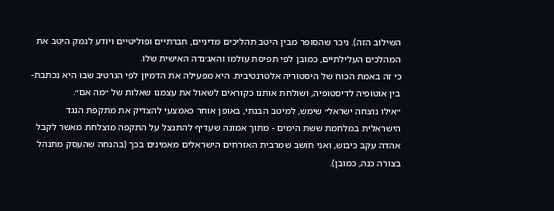השילוב הזה). ניכר שהסופר מבין היטב תהליכים מדיניים, חברתיים ופוליטיים ויודע לנמק היטב את המהלכים העלילתיים, כמובן לפי תפיסת עולמו והאג׳נדה האישית שלו.
כי זה באמת הכוח של היסטוריה אלטרנטיבית. היא מפעילה את הדמיון לפי הנרטיב שבו היא נכתבת- בין אוטופיה לדיסטופיה, ושולחת אותנו כקוראים לשאול את עצמנו שאלות של ״מה אם״.
״אילו נוצחה ישראל״ שימש, למיטב הבנתי, באופן אוחר כאמצעי להצדיק את מתקפת הנגד הישראלית במלחמת ששת הימים - מתוך אמונה שעדיף להתנצל על התקפה מוצלחת מאשר לקבל אהדה עקב כיבוש, ואני חושב שמרבית האזרחים הישראלים מאמינים בכך (בהנחה שהעסק מתנהל בצורה כנה, כמובן).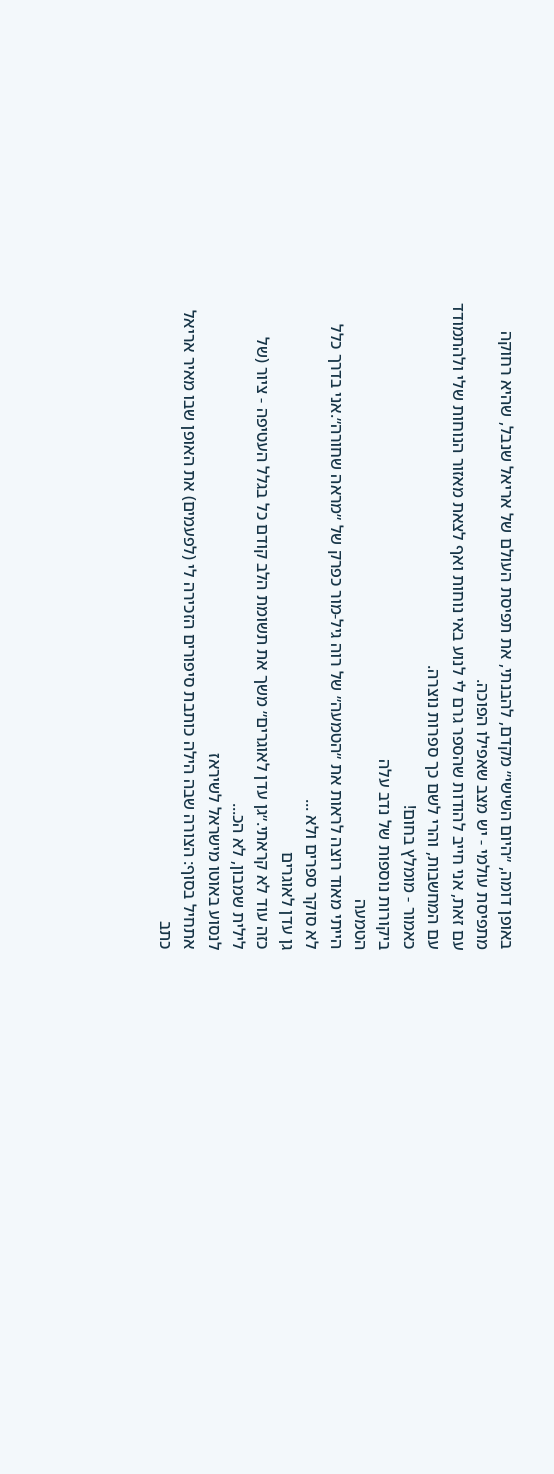באופן דומה, ״היום השישי״ מקדם, להבנתי, את תפיסת העולם של אריאל שנבל, שהיא רחוקה מתפיסת עולמי - יש מצב שאפילו הפוכה.
עם זאת, אני חייב להודות שהספר גרם לי לנוע באי נוחות ואף לצאת מאזור הנוחות שלי ולהתמודד עם המחשבות, והרי לשם כך ספרות נוצרה.
כאמור - מומלץ בחום!
ביקורות נוספות של נדב עלה
הטמעה
הייתי מאוד רוצה לראות את ״הטמעה״ של רוה גיל-מור כפרק של ״מראה שחורה״.אני בדרך כלל לא סוקר ספרים ולא ...
גן עדן לאוגרים
כזה עוד לא קראתי.״גן עדן לאוגרים״ משך את תשומת הלב קודם כל בגלל העטיפה - ציור (של לילית שמבון, לא הכ...
לנסוע באוטו מישראל לשיראז
אתחיל בסוף: הצורה שבה הילה כותבת סיפורים הזכירה לי (לפעמים) את האופן שבו מאיר אריאל כתב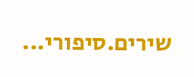שירים.סיפורי...